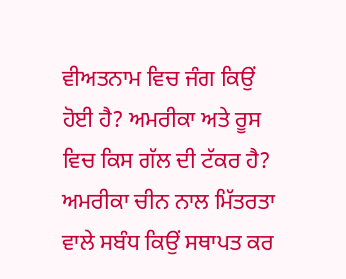ਵੀਅਤਨਾਮ ਵਿਚ ਜੰਗ ਕਿਉਂ ਹੋਈ ਹੈ? ਅਮਰੀਕਾ ਅਤੇ ਰੂਸ ਵਿਚ ਕਿਸ ਗੱਲ ਦੀ ਟੱਕਰ ਹੈ? ਅਮਰੀਕਾ ਚੀਨ ਨਾਲ ਮਿੱਤਰਤਾ ਵਾਲੇ ਸਬੰਧ ਕਿਉਂ ਸਥਾਪਤ ਕਰ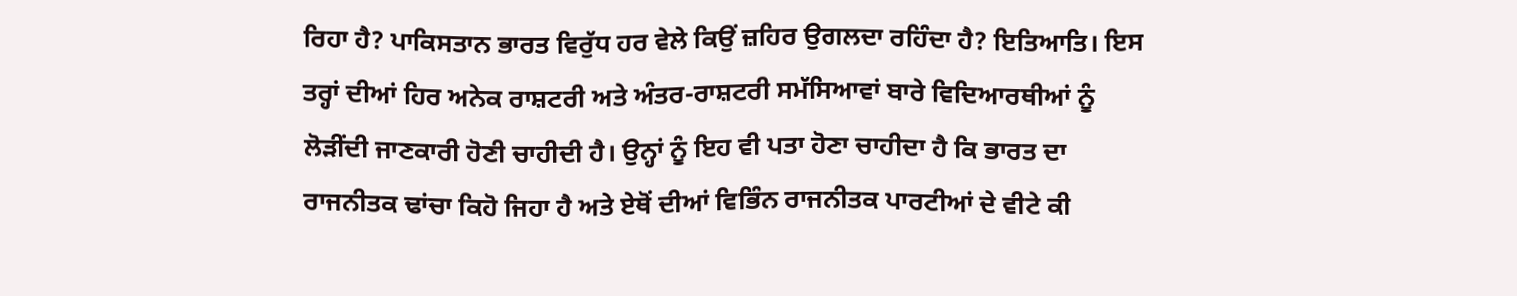ਰਿਹਾ ਹੈ? ਪਾਕਿਸਤਾਨ ਭਾਰਤ ਵਿਰੁੱਧ ਹਰ ਵੇਲੇ ਕਿਉਂ ਜ਼ਹਿਰ ਉਗਲਦਾ ਰਹਿੰਦਾ ਹੈ? ਇਤਿਆਤਿ। ਇਸ ਤਰ੍ਹਾਂ ਦੀਆਂ ਹਿਰ ਅਨੇਕ ਰਾਸ਼ਟਰੀ ਅਤੇ ਅੰਤਰ-ਰਾਸ਼ਟਰੀ ਸਮੱਸਿਆਵਾਂ ਬਾਰੇ ਵਿਦਿਆਰਥੀਆਂ ਨੂੰ ਲੋੜੀਂਦੀ ਜਾਣਕਾਰੀ ਹੋਣੀ ਚਾਹੀਦੀ ਹੈ। ਉਨ੍ਹਾਂ ਨੂੰ ਇਹ ਵੀ ਪਤਾ ਹੋਣਾ ਚਾਹੀਦਾ ਹੈ ਕਿ ਭਾਰਤ ਦਾ ਰਾਜਨੀਤਕ ਢਾਂਚਾ ਕਿਹੋ ਜਿਹਾ ਹੈ ਅਤੇ ਏਥੋਂ ਦੀਆਂ ਵਿਭਿੰਨ ਰਾਜਨੀਤਕ ਪਾਰਟੀਆਂ ਦੇ ਵੀਟੇ ਕੀ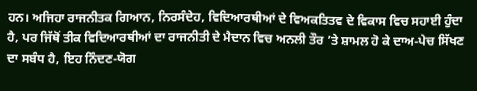ਹਨ। ਅਜਿਹਾ ਰਾਜਨੀਤਕ ਗਿਆਨ, ਨਿਰਸੰਦੇਹ, ਵਿਦਿਆਰਥੀਆਂ ਦੇ ਵਿਅਕਤਿਤਵ ਦੇ ਵਿਕਾਸ ਵਿਚ ਸਹਾਈ ਹੁੰਦਾ ਹੈ, ਪਰ ਜਿੱਥੋਂ ਤੀਕ ਵਿਦਿਆਰਥੀਆਂ ਦਾ ਰਾਜਨੀਤੀ ਦੇ ਮੈਦਾਨ ਵਿਚ ਅਨਲੀ ਤੌਰ ’ਤੇ ਸ਼ਾਮਲ ਹੋ ਕੇ ਦਾਅ-ਪੇਚ ਸਿੱਖਣ ਦਾ ਸਬੰਧ ਹੈ, ਇਹ ਨਿੰਦਣ-ਯੋਗ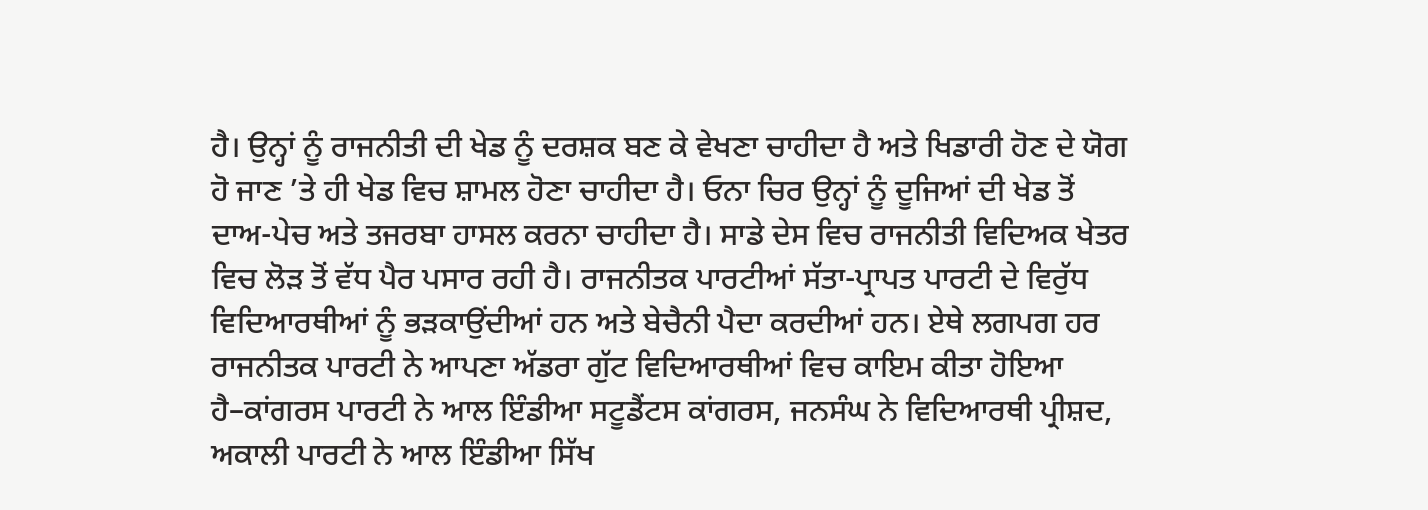ਹੈ। ਉਨ੍ਹਾਂ ਨੂੰ ਰਾਜਨੀਤੀ ਦੀ ਖੇਡ ਨੂੰ ਦਰਸ਼ਕ ਬਣ ਕੇ ਵੇਖਣਾ ਚਾਹੀਦਾ ਹੈ ਅਤੇ ਖਿਡਾਰੀ ਹੋਣ ਦੇ ਯੋਗ ਹੋ ਜਾਣ ’ਤੇ ਹੀ ਖੇਡ ਵਿਚ ਸ਼ਾਮਲ ਹੋਣਾ ਚਾਹੀਦਾ ਹੈ। ਓਨਾ ਚਿਰ ਉਨ੍ਹਾਂ ਨੂੰ ਦੂਜਿਆਂ ਦੀ ਖੇਡ ਤੋਂ ਦਾਅ-ਪੇਚ ਅਤੇ ਤਜਰਬਾ ਹਾਸਲ ਕਰਨਾ ਚਾਹੀਦਾ ਹੈ। ਸਾਡੇ ਦੇਸ ਵਿਚ ਰਾਜਨੀਤੀ ਵਿਦਿਅਕ ਖੇਤਰ ਵਿਚ ਲੋੜ ਤੋਂ ਵੱਧ ਪੈਰ ਪਸਾਰ ਰਹੀ ਹੈ। ਰਾਜਨੀਤਕ ਪਾਰਟੀਆਂ ਸੱਤਾ-ਪ੍ਰਾਪਤ ਪਾਰਟੀ ਦੇ ਵਿਰੁੱਧ ਵਿਦਿਆਰਥੀਆਂ ਨੂੰ ਭੜਕਾਉਂਦੀਆਂ ਹਨ ਅਤੇ ਬੇਚੈਨੀ ਪੈਦਾ ਕਰਦੀਆਂ ਹਨ। ਏਥੇ ਲਗਪਗ ਹਰ ਰਾਜਨੀਤਕ ਪਾਰਟੀ ਨੇ ਆਪਣਾ ਅੱਡਰਾ ਗੁੱਟ ਵਿਦਿਆਰਥੀਆਂ ਵਿਚ ਕਾਇਮ ਕੀਤਾ ਹੋਇਆ ਹੈ–ਕਾਂਗਰਸ ਪਾਰਟੀ ਨੇ ਆਲ ਇੰਡੀਆ ਸਟੂਡੈਂਟਸ ਕਾਂਗਰਸ, ਜਨਸੰਘ ਨੇ ਵਿਦਿਆਰਥੀ ਪ੍ਰੀਸ਼ਦ, ਅਕਾਲੀ ਪਾਰਟੀ ਨੇ ਆਲ ਇੰਡੀਆ ਸਿੱਖ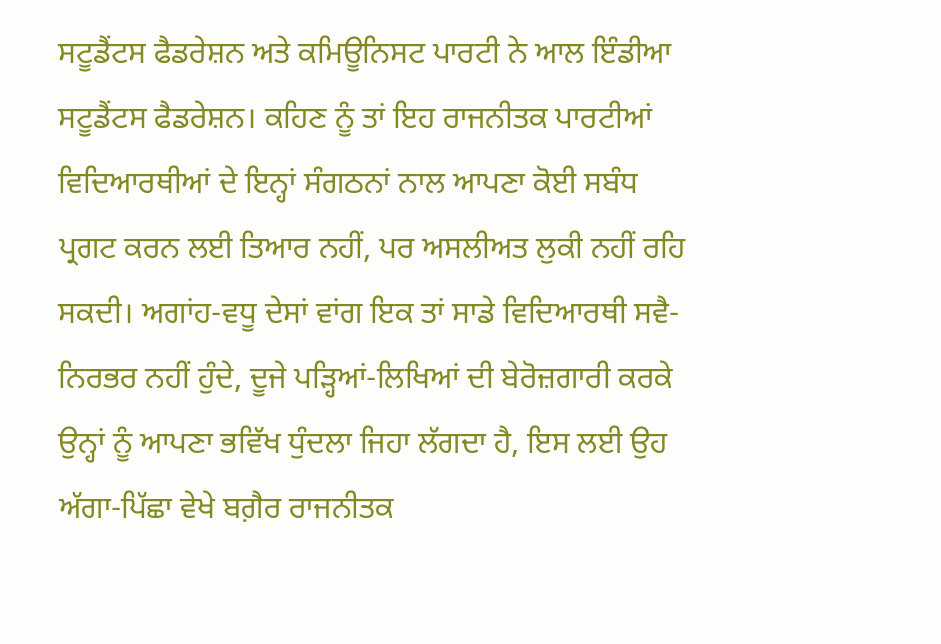ਸਟੂਡੈਂਟਸ ਫੈਡਰੇਸ਼ਨ ਅਤੇ ਕਮਿਊਨਿਸਟ ਪਾਰਟੀ ਨੇ ਆਲ ਇੰਡੀਆ ਸਟੂਡੈਂਟਸ ਫੈਡਰੇਸ਼ਨ। ਕਹਿਣ ਨੂੰ ਤਾਂ ਇਹ ਰਾਜਨੀਤਕ ਪਾਰਟੀਆਂ ਵਿਦਿਆਰਥੀਆਂ ਦੇ ਇਨ੍ਹਾਂ ਸੰਗਠਨਾਂ ਨਾਲ ਆਪਣਾ ਕੋਈ ਸਬੰਧ ਪ੍ਰਗਟ ਕਰਨ ਲਈ ਤਿਆਰ ਨਹੀਂ, ਪਰ ਅਸਲੀਅਤ ਲੁਕੀ ਨਹੀਂ ਰਹਿ ਸਕਦੀ। ਅਗਾਂਹ-ਵਧੂ ਦੇਸਾਂ ਵਾਂਗ ਇਕ ਤਾਂ ਸਾਡੇ ਵਿਦਿਆਰਥੀ ਸਵੈ-ਨਿਰਭਰ ਨਹੀਂ ਹੁੰਦੇ, ਦੂਜੇ ਪੜ੍ਹਿਆਂ-ਲਿਖਿਆਂ ਦੀ ਬੇਰੋਜ਼ਗਾਰੀ ਕਰਕੇ ਉਨ੍ਹਾਂ ਨੂੰ ਆਪਣਾ ਭਵਿੱਖ ਧੁੰਦਲਾ ਜਿਹਾ ਲੱਗਦਾ ਹੈ, ਇਸ ਲਈ ਉਹ ਅੱਗਾ-ਪਿੱਛਾ ਵੇਖੇ ਬਗ਼ੈਰ ਰਾਜਨੀਤਕ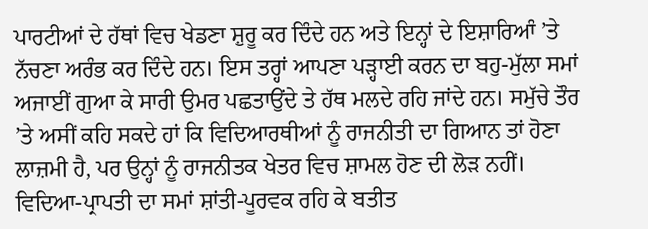ਪਾਰਟੀਆਂ ਦੇ ਹੱਥਾਂ ਵਿਚ ਖੇਡਣਾ ਸ਼ੁਰੂ ਕਰ ਦਿੰਦੇ ਹਨ ਅਤੇ ਇਨ੍ਹਾਂ ਦੇ ਇਸ਼ਾਰਿਆੰ ’ਤੇ ਨੱਚਣਾ ਅਰੰਭ ਕਰ ਦਿੰਦੇ ਹਨ। ਇਸ ਤਰ੍ਹਾਂ ਆਪਣਾ ਪੜ੍ਹਾਈ ਕਰਨ ਦਾ ਬਹੁ-ਮੁੱਲਾ ਸਮਾਂ ਅਜਾਈਂ ਗੁਆ ਕੇ ਸਾਰੀ ਉਮਰ ਪਛਤਾਉਂਦੇ ਤੇ ਹੱਥ ਮਲਦੇ ਰਹਿ ਜਾਂਦੇ ਹਨ। ਸਮੁੱਚੇ ਤੌਰ ’ਤੇ ਅਸੀਂ ਕਹਿ ਸਕਦੇ ਹਾਂ ਕਿ ਵਿਦਿਆਰਥੀਆਂ ਨੂੰ ਰਾਜਨੀਤੀ ਦਾ ਗਿਆਨ ਤਾਂ ਹੋਣਾ ਲਾਜ਼ਮੀ ਹੈ, ਪਰ ਉਨ੍ਹਾਂ ਨੂੰ ਰਾਜਨੀਤਕ ਖੇਤਰ ਵਿਚ ਸ਼ਾਮਲ ਹੋਣ ਦੀ ਲੋੜ ਨਹੀਂ। ਵਿਦਿਆ-ਪ੍ਰਾਪਤੀ ਦਾ ਸਮਾਂ ਸ਼ਾਂਤੀ-ਪੂਰਵਕ ਰਹਿ ਕੇ ਬਤੀਤ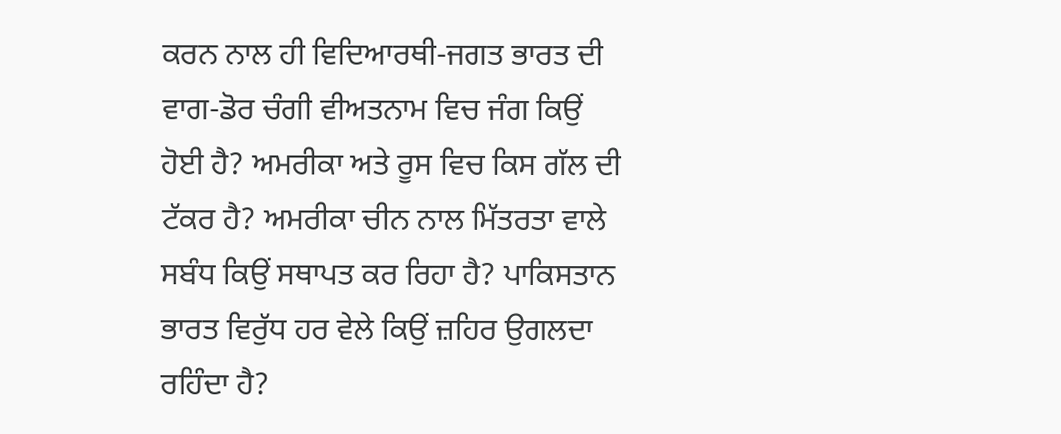ਕਰਨ ਨਾਲ ਹੀ ਵਿਦਿਆਰਥੀ-ਜਗਤ ਭਾਰਤ ਦੀ ਵਾਗ-ਡੋਰ ਚੰਗੀ ਵੀਅਤਨਾਮ ਵਿਚ ਜੰਗ ਕਿਉਂ ਹੋਈ ਹੈ? ਅਮਰੀਕਾ ਅਤੇ ਰੂਸ ਵਿਚ ਕਿਸ ਗੱਲ ਦੀ ਟੱਕਰ ਹੈ? ਅਮਰੀਕਾ ਚੀਨ ਨਾਲ ਮਿੱਤਰਤਾ ਵਾਲੇ ਸਬੰਧ ਕਿਉਂ ਸਥਾਪਤ ਕਰ ਰਿਹਾ ਹੈ? ਪਾਕਿਸਤਾਨ ਭਾਰਤ ਵਿਰੁੱਧ ਹਰ ਵੇਲੇ ਕਿਉਂ ਜ਼ਹਿਰ ਉਗਲਦਾ ਰਹਿੰਦਾ ਹੈ?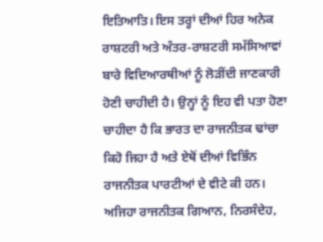ਇਤਿਆਤਿ। ਇਸ ਤਰ੍ਹਾਂ ਦੀਆਂ ਹਿਰ ਅਨੇਕ ਰਾਸ਼ਟਰੀ ਅਤੇ ਅੰਤਰ-ਰਾਸ਼ਟਰੀ ਸਮੱਸਿਆਵਾਂ ਬਾਰੇ ਵਿਦਿਆਰਥੀਆਂ ਨੂੰ ਲੋੜੀਂਦੀ ਜਾਣਕਾਰੀ ਹੋਣੀ ਚਾਹੀਦੀ ਹੈ। ਉਨ੍ਹਾਂ ਨੂੰ ਇਹ ਵੀ ਪਤਾ ਹੋਣਾ ਚਾਹੀਦਾ ਹੈ ਕਿ ਭਾਰਤ ਦਾ ਰਾਜਨੀਤਕ ਢਾਂਚਾ ਕਿਹੋ ਜਿਹਾ ਹੈ ਅਤੇ ਏਥੋਂ ਦੀਆਂ ਵਿਭਿੰਨ ਰਾਜਨੀਤਕ ਪਾਰਟੀਆਂ ਦੇ ਵੀਟੇ ਕੀ ਹਨ। ਅਜਿਹਾ ਰਾਜਨੀਤਕ ਗਿਆਨ, ਨਿਰਸੰਦੇਹ,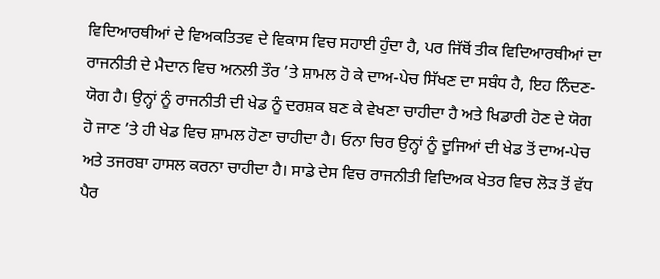ਵਿਦਿਆਰਥੀਆਂ ਦੇ ਵਿਅਕਤਿਤਵ ਦੇ ਵਿਕਾਸ ਵਿਚ ਸਹਾਈ ਹੁੰਦਾ ਹੈ, ਪਰ ਜਿੱਥੋਂ ਤੀਕ ਵਿਦਿਆਰਥੀਆਂ ਦਾ ਰਾਜਨੀਤੀ ਦੇ ਮੈਦਾਨ ਵਿਚ ਅਨਲੀ ਤੌਰ ’ਤੇ ਸ਼ਾਮਲ ਹੋ ਕੇ ਦਾਅ-ਪੇਚ ਸਿੱਖਣ ਦਾ ਸਬੰਧ ਹੈ, ਇਹ ਨਿੰਦਣ-ਯੋਗ ਹੈ। ਉਨ੍ਹਾਂ ਨੂੰ ਰਾਜਨੀਤੀ ਦੀ ਖੇਡ ਨੂੰ ਦਰਸ਼ਕ ਬਣ ਕੇ ਵੇਖਣਾ ਚਾਹੀਦਾ ਹੈ ਅਤੇ ਖਿਡਾਰੀ ਹੋਣ ਦੇ ਯੋਗ ਹੋ ਜਾਣ ’ਤੇ ਹੀ ਖੇਡ ਵਿਚ ਸ਼ਾਮਲ ਹੋਣਾ ਚਾਹੀਦਾ ਹੈ। ਓਨਾ ਚਿਰ ਉਨ੍ਹਾਂ ਨੂੰ ਦੂਜਿਆਂ ਦੀ ਖੇਡ ਤੋਂ ਦਾਅ-ਪੇਚ ਅਤੇ ਤਜਰਬਾ ਹਾਸਲ ਕਰਨਾ ਚਾਹੀਦਾ ਹੈ। ਸਾਡੇ ਦੇਸ ਵਿਚ ਰਾਜਨੀਤੀ ਵਿਦਿਅਕ ਖੇਤਰ ਵਿਚ ਲੋੜ ਤੋਂ ਵੱਧ ਪੈਰ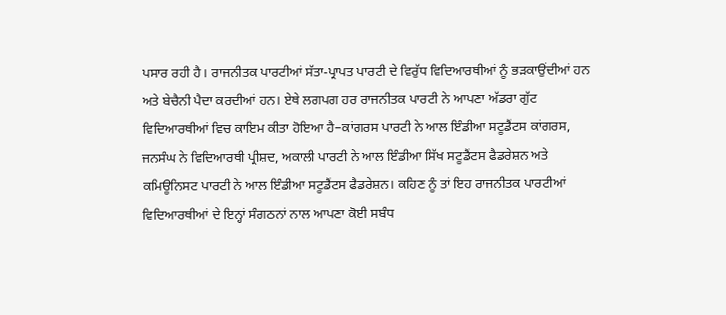ਪਸਾਰ ਰਹੀ ਹੈ। ਰਾਜਨੀਤਕ ਪਾਰਟੀਆਂ ਸੱਤਾ-ਪ੍ਰਾਪਤ ਪਾਰਟੀ ਦੇ ਵਿਰੁੱਧ ਵਿਦਿਆਰਥੀਆਂ ਨੂੰ ਭੜਕਾਉਂਦੀਆਂ ਹਨ ਅਤੇ ਬੇਚੈਨੀ ਪੈਦਾ ਕਰਦੀਆਂ ਹਨ। ਏਥੇ ਲਗਪਗ ਹਰ ਰਾਜਨੀਤਕ ਪਾਰਟੀ ਨੇ ਆਪਣਾ ਅੱਡਰਾ ਗੁੱਟ ਵਿਦਿਆਰਥੀਆਂ ਵਿਚ ਕਾਇਮ ਕੀਤਾ ਹੋਇਆ ਹੈ–ਕਾਂਗਰਸ ਪਾਰਟੀ ਨੇ ਆਲ ਇੰਡੀਆ ਸਟੂਡੈਂਟਸ ਕਾਂਗਰਸ, ਜਨਸੰਘ ਨੇ ਵਿਦਿਆਰਥੀ ਪ੍ਰੀਸ਼ਦ, ਅਕਾਲੀ ਪਾਰਟੀ ਨੇ ਆਲ ਇੰਡੀਆ ਸਿੱਖ ਸਟੂਡੈਂਟਸ ਫੈਡਰੇਸ਼ਨ ਅਤੇ ਕਮਿਊਨਿਸਟ ਪਾਰਟੀ ਨੇ ਆਲ ਇੰਡੀਆ ਸਟੂਡੈਂਟਸ ਫੈਡਰੇਸ਼ਨ। ਕਹਿਣ ਨੂੰ ਤਾਂ ਇਹ ਰਾਜਨੀਤਕ ਪਾਰਟੀਆਂ ਵਿਦਿਆਰਥੀਆਂ ਦੇ ਇਨ੍ਹਾਂ ਸੰਗਠਨਾਂ ਨਾਲ ਆਪਣਾ ਕੋਈ ਸਬੰਧ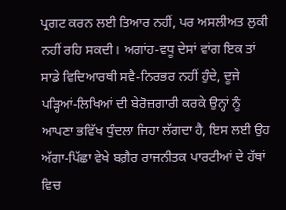ਪ੍ਰਗਟ ਕਰਨ ਲਈ ਤਿਆਰ ਨਹੀਂ, ਪਰ ਅਸਲੀਅਤ ਲੁਕੀ ਨਹੀਂ ਰਹਿ ਸਕਦੀ। ਅਗਾਂਹ-ਵਧੂ ਦੇਸਾਂ ਵਾਂਗ ਇਕ ਤਾਂ ਸਾਡੇ ਵਿਦਿਆਰਥੀ ਸਵੈ-ਨਿਰਭਰ ਨਹੀਂ ਹੁੰਦੇ, ਦੂਜੇ ਪੜ੍ਹਿਆਂ-ਲਿਖਿਆਂ ਦੀ ਬੇਰੋਜ਼ਗਾਰੀ ਕਰਕੇ ਉਨ੍ਹਾਂ ਨੂੰ ਆਪਣਾ ਭਵਿੱਖ ਧੁੰਦਲਾ ਜਿਹਾ ਲੱਗਦਾ ਹੈ, ਇਸ ਲਈ ਉਹ ਅੱਗਾ-ਪਿੱਛਾ ਵੇਖੇ ਬਗ਼ੈਰ ਰਾਜਨੀਤਕ ਪਾਰਟੀਆਂ ਦੇ ਹੱਥਾਂ ਵਿਚ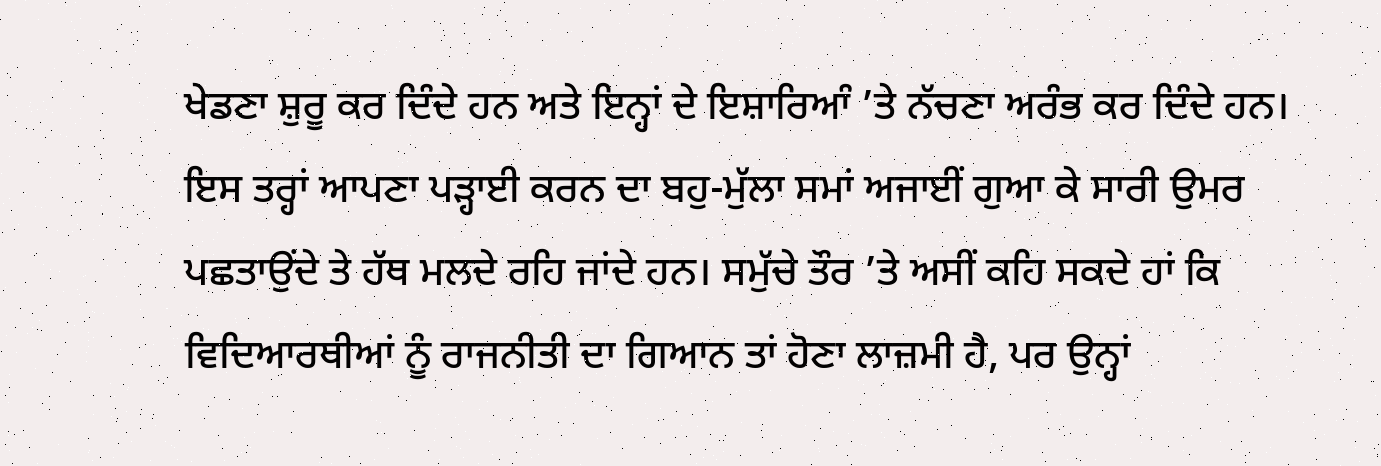ਖੇਡਣਾ ਸ਼ੁਰੂ ਕਰ ਦਿੰਦੇ ਹਨ ਅਤੇ ਇਨ੍ਹਾਂ ਦੇ ਇਸ਼ਾਰਿਆੰ ’ਤੇ ਨੱਚਣਾ ਅਰੰਭ ਕਰ ਦਿੰਦੇ ਹਨ। ਇਸ ਤਰ੍ਹਾਂ ਆਪਣਾ ਪੜ੍ਹਾਈ ਕਰਨ ਦਾ ਬਹੁ-ਮੁੱਲਾ ਸਮਾਂ ਅਜਾਈਂ ਗੁਆ ਕੇ ਸਾਰੀ ਉਮਰ ਪਛਤਾਉਂਦੇ ਤੇ ਹੱਥ ਮਲਦੇ ਰਹਿ ਜਾਂਦੇ ਹਨ। ਸਮੁੱਚੇ ਤੌਰ ’ਤੇ ਅਸੀਂ ਕਹਿ ਸਕਦੇ ਹਾਂ ਕਿ ਵਿਦਿਆਰਥੀਆਂ ਨੂੰ ਰਾਜਨੀਤੀ ਦਾ ਗਿਆਨ ਤਾਂ ਹੋਣਾ ਲਾਜ਼ਮੀ ਹੈ, ਪਰ ਉਨ੍ਹਾਂ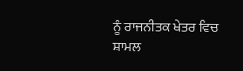ਨੂੰ ਰਾਜਨੀਤਕ ਖੇਤਰ ਵਿਚ ਸ਼ਾਮਲ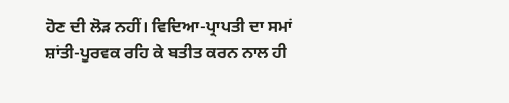ਹੋਣ ਦੀ ਲੋੜ ਨਹੀਂ। ਵਿਦਿਆ-ਪ੍ਰਾਪਤੀ ਦਾ ਸਮਾਂ ਸ਼ਾਂਤੀ-ਪੂਰਵਕ ਰਹਿ ਕੇ ਬਤੀਤ ਕਰਨ ਨਾਲ ਹੀ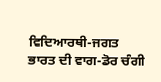ਵਿਦਿਆਰਥੀ-ਜਗਤ ਭਾਰਤ ਦੀ ਵਾਗ-ਡੋਰ ਚੰਗੀ